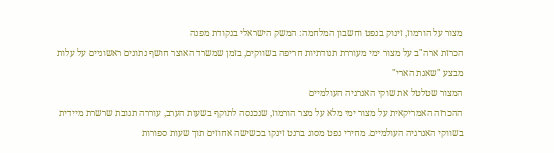מצור על הורמוז, זינוק בנפט וחשבון המלחמה: המשק הישראלי בנקודת מפנה
הכרזת ארה"ב על מצור ימי מעוררת תנודתיות חריפה בשווקים, בזמן שמשרד האוצר חושף נתונים ראשוניים על עלות מבצע "שאגת הארי"
המצור שטלטל את שוקי האנרגיה העולמיים
ההכרזה האמריקאית על מצור ימי מלא על מצר הורמוז, שנכנסה לתוקף בשעות הערב, עוררה תגובת שרשרת מיידית בשווקי האנרגיה העולמיים. מחירי נפט מסוג ברנט זינקו בכשישה אחוזים תוך שעות ספורות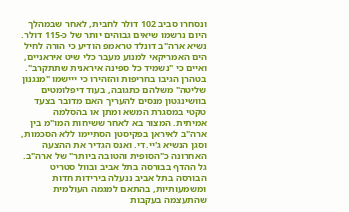ונסחרו סביב 102 דולר לחבית, לאחר שבמהלך היום נרשמו שיאים גבוהים יותר של כ-115 דולר. נשיא ארה"ב דונלד טראמפ הודיע כי הורה לחיל הים האמריקאי למנוע מעבר כלי שיט איראניים, ואיים כי "נשמיד כל ספינה איראנית שתתקרב". בטהרן הגיבו בחריפות והזהירו כי ייישמו "מנגנון שליטה" משלהם כתגובה, בעוד דיפלומטים בוושינגטון מנסים להעריך האם מדובר בצעד טקטי במסגרת המשא ומתן או בהסלמה אמיתית. המצור בא לאחר ששיחות המו"מ בין ארה"ב לאיראן בפקיסטן הסתיימו ללא הסכמות, וסגן הנשיא ג'יי.די. ואנס הגדיר את ההצעה האחרונה כ"הסופית והטובה ביותר" של ארה"ב.
גל ההדף בבורסה בתל אביב ובוול סטריט
הבורסה בתל אביב ננעלה בירידות חדות ומשמעותיות, בהתאם למגמה העולמית שהתעצמה בעקבות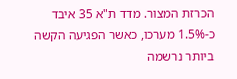הכרזת המצור. מדד ת"א 35 איבד כ-1.5% מערכו, כאשר הפגיעה הקשה ביותר נרשמה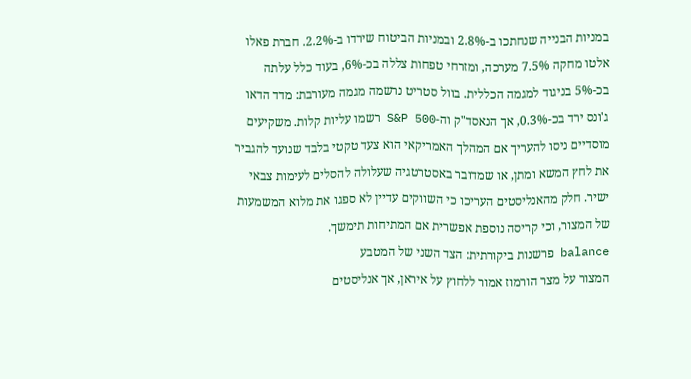במניות הבנייה שנחתכו ב-2.8% ובמניות הביטוח שירדו ב-2.2%. חברת פאלו אלטו מחקה 7.5% מערכה, ומזרחי טפחות צללה בכ-6%, בעוד כלל עלתה בכ-5% בניגוד למגמה הכללית. בוול סטריט נרשמה מגמה מעורבת: מדד הדאו ג'ונס ירד בכ-0.3%, אך הנאסד"ק וה-S&P 500 רשמו עליות קלות. משקיעים מוסדיים ניסו להעריך אם המהלך האמריקאי הוא צעד טקטי בלבד שנועד להגביר את לחץ המשא ומתן, או שמדובר באסטרטגיה שעלולה להסלים לעימות צבאי ישיר. חלק מהאנליסטים העריכו כי השווקים עדיין לא ספגו את מלוא המשמעות של המצור, וכי קריסה נוספת אפשרית אם המתיחות תימשך.
balance פרשנות ביקורתית: הצד השני של המטבע
המצור על מצר הורמוז אמור ללחוץ על איראן, אך אנליסטים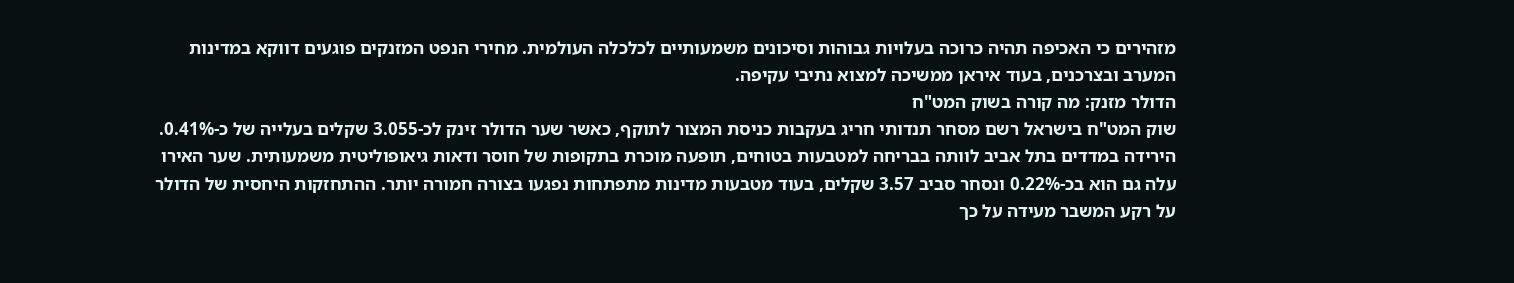מזהירים כי האכיפה תהיה כרוכה בעלויות גבוהות וסיכונים משמעותיים לכלכלה העולמית. מחירי הנפט המזנקים פוגעים דווקא במדינות המערב ובצרכנים, בעוד איראן ממשיכה למצוא נתיבי עקיפה.
הדולר מזנק: מה קורה בשוק המט"ח
שוק המט"ח בישראל רשם מסחר תנדותי חריג בעקבות כניסת המצור לתוקף, כאשר שער הדולר זינק לכ-3.055 שקלים בעלייה של כ-0.41%. הירידה במדדים בתל אביב לוותה בבריחה למטבעות בטוחים, תופעה מוכרת בתקופות של חוסר ודאות גיאופוליטית משמעותית. שער האירו עלה גם הוא בכ-0.22% ונסחר סביב 3.57 שקלים, בעוד מטבעות מדינות מתפתחות נפגעו בצורה חמורה יותר. ההתחזקות היחסית של הדולר על רקע המשבר מעידה על כך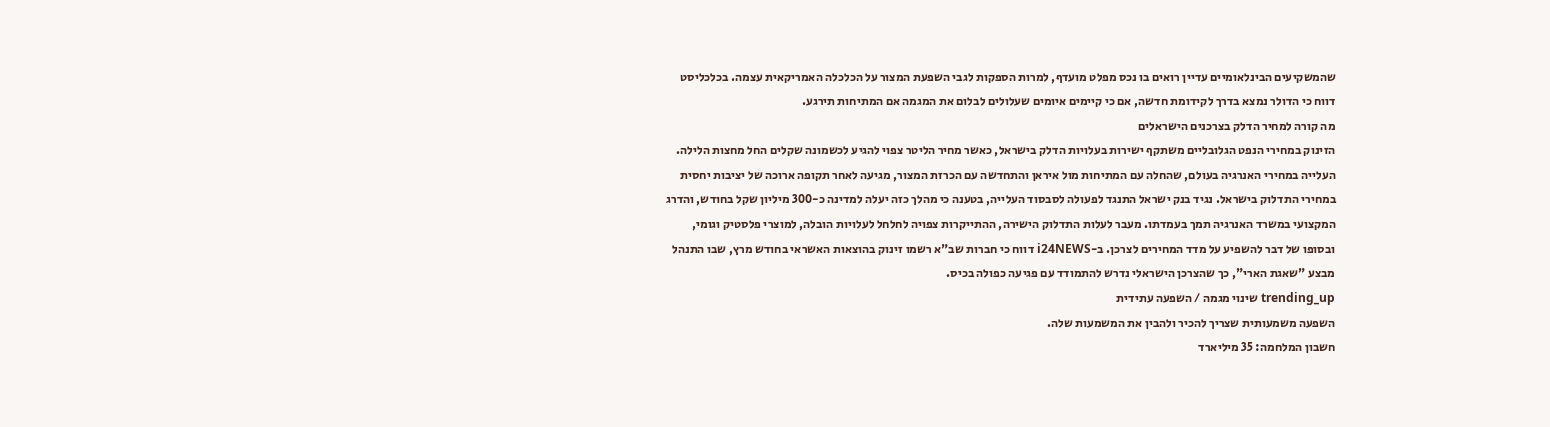שהמשקיעים הבינלאומיים עדיין רואים בו נכס מפלט מועדף, למרות הספקות לגבי השפעת המצור על הכלכלה האמריקאית עצמה. בכלכליסט דווח כי הדולר נמצא בדרך לקידומת חדשה, אם כי קיימים איומים שעלולים לבלום את המגמה אם המתיחות תירגע.
מה קורה למחיר הדלק בצרכנים הישראלים
הזינוק במחירי הנפט הגלובליים משתקף ישירות בעלויות הדלק בישראל, כאשר מחיר הליטר צפוי להגיע לכשמונה שקלים החל מחצות הלילה. העלייה במחירי האנרגיה בעולם, שהחלה עם המתיחות מול איראן והתחדשה עם הכרזת המצור, מגיעה לאחר תקופה ארוכה של יציבות יחסית במחירי התדלוק בישראל. נגיד בנק ישראל התנגד לפעולה לסבסוד העלייה, בטענה כי מהלך כזה יעלה למדינה כ-300 מיליון שקל בחודש, והדרג המקצועי במשרד האנרגיה תמך בעמדתו. מעבר לעלות התדלוק הישירה, ההתייקרות צפויה לחלחל לעלויות הובלה, למוצרי פלסטיק וגומי, ובסופו של דבר להשפיע על מדד המחירים לצרכן. ב-i24NEWS דווח כי חברות שב"א רשמו זינוק בהוצאות האשראי בחודש מרץ, שבו התנהל מבצע "שאגת הארי", כך שהצרכן הישראלי נדרש להתמודד עם פגיעה כפולה בכיס.
trending_up שינוי מגמה / השפעה עתידית
השפעה משמעותית שצריך להכיר ולהבין את המשמעות שלה.
חשבון המלחמה: 35 מיליארד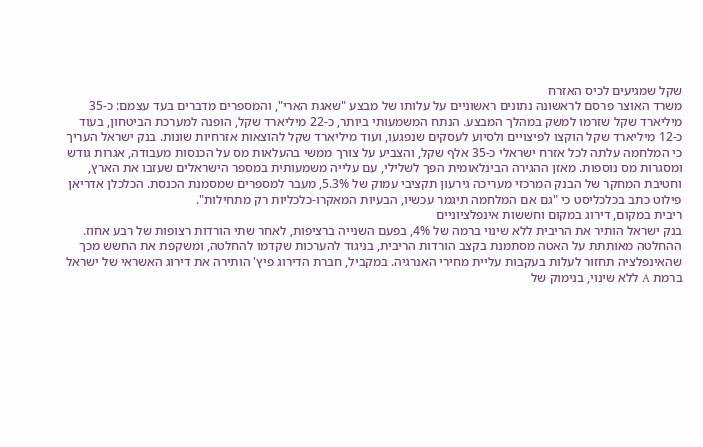שקל שמגיעים לכיס האזרח
משרד האוצר פרסם לראשונה נתונים ראשוניים על עלותו של מבצע "שאגת הארי", והמספרים מדברים בעד עצמם: כ-35 מיליארד שקל שזרמו למשק במהלך המבצע. הנתח המשמעותי ביותר, כ-22 מיליארד שקל, הופנה למערכת הביטחון, בעוד כ-12 מיליארד שקל הוקצו לפיצויים ולסיוע לעסקים שנפגעו, ועוד מיליארד שקל להוצאות אזרחיות שונות. בנק ישראל העריך כי המלחמה עלתה לכל אזרח ישראלי כ-35 אלף שקל, והצביע על צורך ממשי בהעלאות מס על הכנסות מעבודה, אגרות גודש ומסגרות מס נוספות. מאזן ההגירה הבינלאומית הפך לשלילי, עם עלייה משמעותית במספר הישראלים שעזבו את הארץ, וחטיבת המחקר של הבנק המרכזי מעריכה גירעון תקציבי עמוק של 5.3%, מעבר למספרים שמסמנת הכנסת. הכלכלן אדריאן פילוט כתב בכלכליסט כי "גם אם המלחמה תיגמר עכשיו, הבעיות המאקרו-כלכליות רק מתחילות".
ריבית במקום, דירוג במקום וחששות אינפלציוניים
בנק ישראל הותיר את הריבית ללא שינוי ברמה של 4%, בפעם השנייה ברציפות, לאחר שתי הורדות רצופות של רבע אחוז. ההחלטה מאותתת על האטה מסתמנת בקצב הורדות הריבית, בניגוד להערכות שקדמו להחלטה, ומשקפת את החשש מכך שהאינפלציה תחזור לעלות בעקבות עליית מחירי האנרגיה. במקביל, חברת הדירוג פיץ' הותירה את דירוג האשראי של ישראל ברמת A ללא שינוי, בנימוק של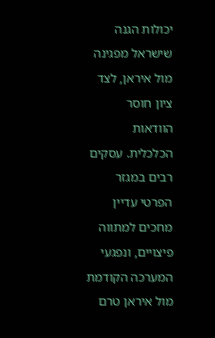יכולות הגנה שישראל מפגינה מול איראן, לצד ציון חוסר הוודאות הכלכלית. עסקים רבים במגזר הפרטי עדיין מחכים למתווה פיצויים, ונפגעי המערכה הקודמת מול איראן טרם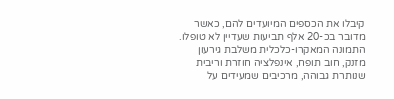קיבלו את הכספים המיועדים להם, כאשר מדובר בכ-20 אלף תביעות שעדיין לא טופלו. התמונה המאקרו-כלכלית משלבת גירעון מזנק, חוב תופח, אינפלציה חוזרת וריבית שנותרת גבוהה, מרכיבים שמעידים על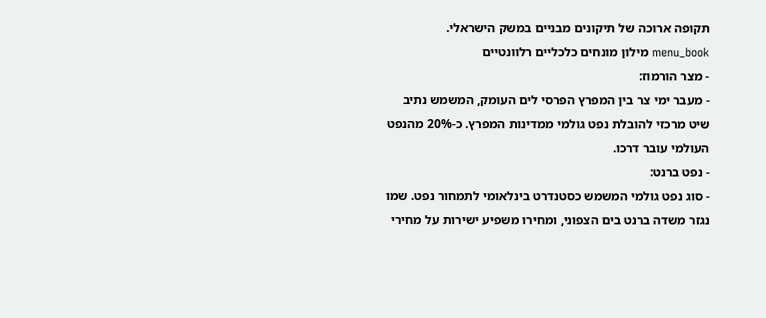תקופה ארוכה של תיקונים מבניים במשק הישראלי.
menu_book מילון מונחים כלכליים רלוונטיים
- מצר הורמוז:
- מעבר ימי צר בין המפרץ הפרסי לים העומק, המשמש נתיב שיט מרכזי להובלת נפט גולמי ממדינות המפרץ. כ-20% מהנפט העולמי עובר דרכו.
- נפט ברנט:
- סוג נפט גולמי המשמש כסטנדרט בינלאומי לתמחור נפט. שמו נגזר משדה ברנט בים הצפוני, ומחירו משפיע ישירות על מחירי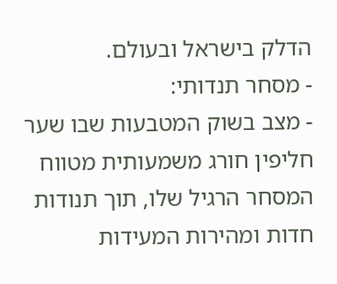הדלק בישראל ובעולם.
- מסחר תנדותי:
- מצב בשוק המטבעות שבו שער חליפין חורג משמעותית מטווח המסחר הרגיל שלו, תוך תנודות חדות ומהירות המעידות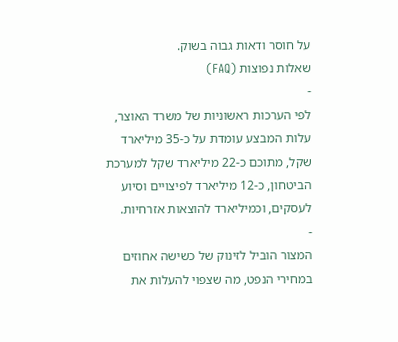על חוסר ודאות גבוה בשוק.
שאלות נפוצות (FAQ)
-
לפי הערכות ראשוניות של משרד האוצר, עלות המבצע עומדת על כ-35 מיליארד שקל, מתוכם כ-22 מיליארד שקל למערכת הביטחון, כ-12 מיליארד לפיצויים וסיוע לעסקים, וכמיליארד להוצאות אזרחיות.
-
המצור הוביל לזינוק של כשישה אחוזים במחירי הנפט, מה שצפוי להעלות את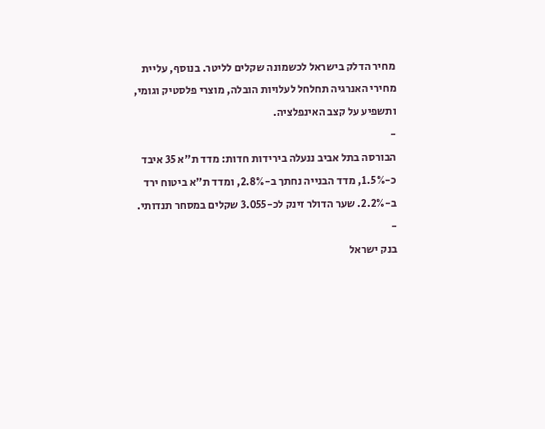מחיר הדלק בישראל לכשמונה שקלים לליטר. בנוסף, עליית מחירי האנרגיה תחלחל לעלויות הובלה, מוצרי פלסטיק וגומי, ותשפיע על קצב האינפלציה.
-
הבורסה בתל אביב ננעלה בירידות חדות: מדד ת"א 35 איבד כ-1.5%, מדד הבנייה נחתך ב-2.8%, ומדד ת"א ביטוח ירד ב-2.2%. שער הדולר זינק לכ-3.055 שקלים במסחר תנדותי.
-
בנק ישראל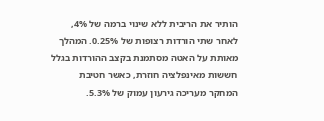הותיר את הריבית ללא שינוי ברמה של 4%, לאחר שתי הורדות רצופות של 0.25%. המהלך מאותת על האטה מסתמנת בקצב ההורדות בגלל חששות מאינפלציה חוזרת, כאשר חטיבת המחקר מעריכה גירעון עמוק של 5.3%.